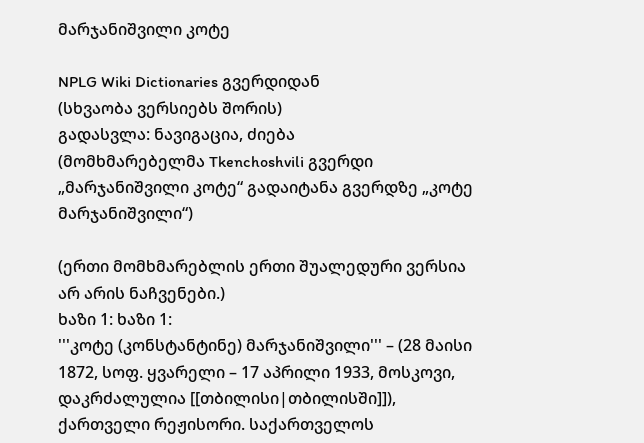მარჯანიშვილი კოტე

NPLG Wiki Dictionaries გვერდიდან
(სხვაობა ვერსიებს შორის)
გადასვლა: ნავიგაცია, ძიება
(მომხმარებელმა Tkenchoshvili გვერდი „მარჯანიშვილი კოტე“ გადაიტანა გვერდზე „კოტე მარჯანიშვილი“)

(ერთი მომხმარებლის ერთი შუალედური ვერსია არ არის ნაჩვენები.)
ხაზი 1: ხაზი 1:
'''კოტე (კონსტანტინე) მარჯანიშვილი''' – (28 მაისი 1872, სოფ. ყვარელი – 17 აპრილი 1933, მოსკოვი, დაკრძალულია [[თბილისი|თბილისში]]), ქართველი რეჟისორი. საქართველოს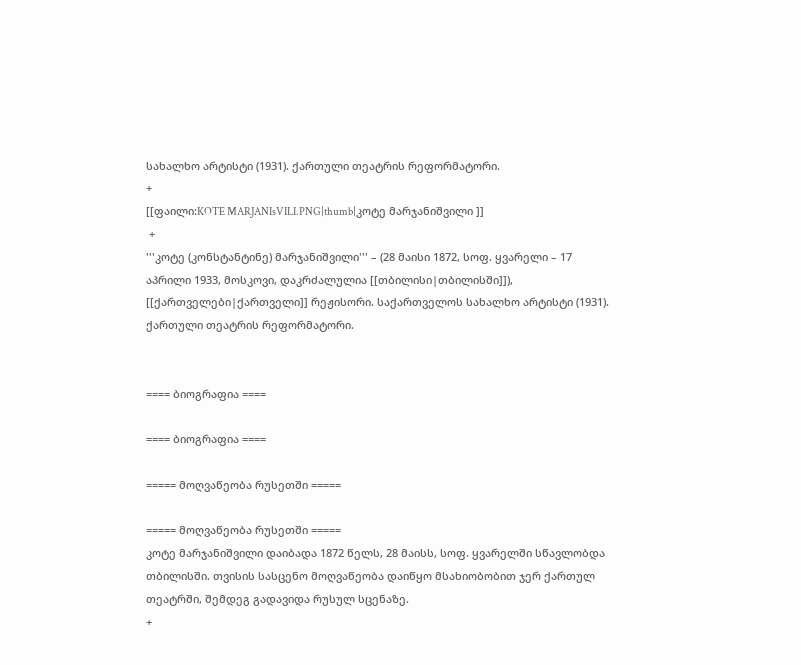სახალხო არტისტი (1931). ქართული თეატრის რეფორმატორი.
+
[[ფაილი:KOTE MARJANIsVILI.PNG|thumb|კოტე მარჯანიშვილი ]]
 +
'''კოტე (კონსტანტინე) მარჯანიშვილი''' – (28 მაისი 1872, სოფ. ყვარელი – 17 აპრილი 1933, მოსკოვი, დაკრძალულია [[თბილისი|თბილისში]]), [[ქართველები|ქართველი]] რეჟისორი. საქართველოს სახალხო არტისტი (1931). ქართული თეატრის რეფორმატორი.


==== ბიოგრაფია ====

==== ბიოგრაფია ====

===== მოღვაწეობა რუსეთში =====

===== მოღვაწეობა რუსეთში =====
კოტე მარჯანიშვილი დაიბადა 1872 წელს, 28 მაისს, სოფ. ყვარელში სწავლობდა თბილისში. თვისის სასცენო მოღვაწეობა დაიწყო მსახიობობით ჯერ ქართულ თეატრში, შემდეგ გადავიდა რუსულ სცენაზე.
+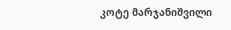კოტე მარჯანიშვილი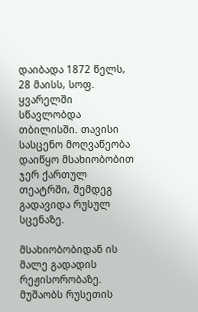დაიბადა 1872 წელს, 28 მაისს, სოფ. ყვარელში სწავლობდა თბილისში. თავისი სასცენო მოღვაწეობა დაიწყო მსახიობობით ჯერ ქართულ თეატრში, შემდეგ გადავიდა რუსულ სცენაზე.

მსახიობობიდან ის მალე გადადის რეჟისორობაზე. მუშაობს რუსეთის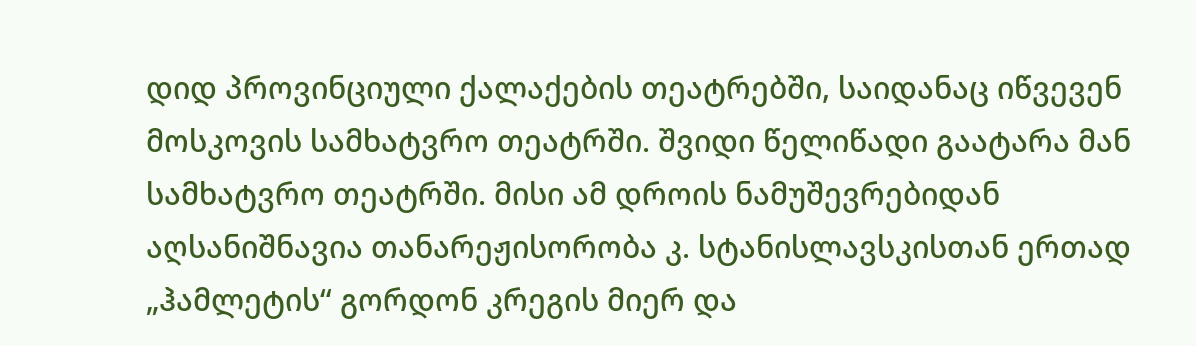დიდ პროვინციული ქალაქების თეატრებში, საიდანაც იწვევენ მოსკოვის სამხატვრო თეატრში. შვიდი წელიწადი გაატარა მან სამხატვრო თეატრში. მისი ამ დროის ნამუშევრებიდან აღსანიშნავია თანარეჟისორობა კ. სტანისლავსკისთან ერთად „ჰამლეტის“ გორდონ კრეგის მიერ და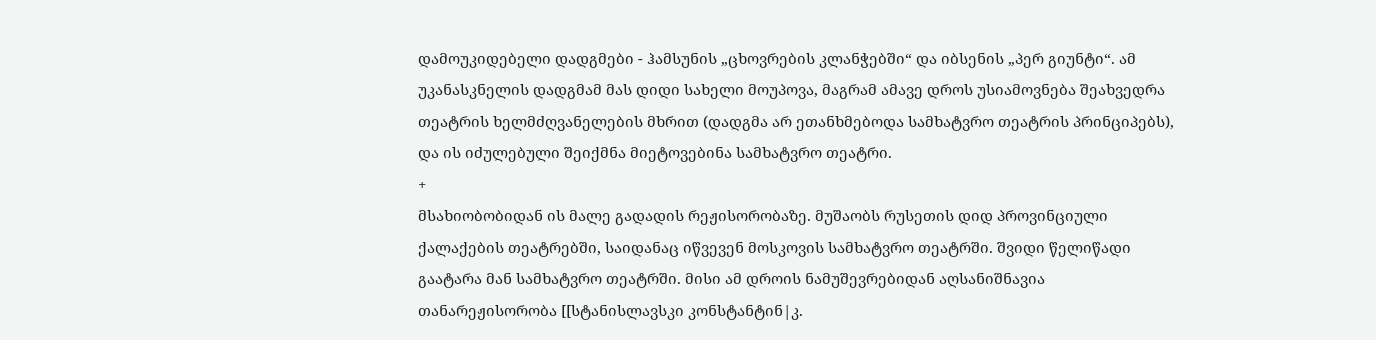დამოუკიდებელი დადგმები - ჰამსუნის „ცხოვრების კლანჭებში“ და იბსენის „პერ გიუნტი“. ამ უკანასკნელის დადგმამ მას დიდი სახელი მოუპოვა, მაგრამ ამავე დროს უსიამოვნება შეახვედრა თეატრის ხელმძღვანელების მხრით (დადგმა არ ეთანხმებოდა სამხატვრო თეატრის პრინციპებს), და ის იძულებული შეიქმნა მიეტოვებინა სამხატვრო თეატრი.
+
მსახიობობიდან ის მალე გადადის რეჟისორობაზე. მუშაობს რუსეთის დიდ პროვინციული ქალაქების თეატრებში, საიდანაც იწვევენ მოსკოვის სამხატვრო თეატრში. შვიდი წელიწადი გაატარა მან სამხატვრო თეატრში. მისი ამ დროის ნამუშევრებიდან აღსანიშნავია თანარეჟისორობა [[სტანისლავსკი კონსტანტინ|კ.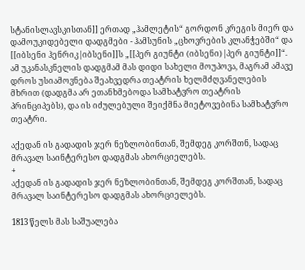სტანისლავსკისთან]] ერთად „ჰამლეტის“ გორდონ კრეგის მიერ და დამოუკიდებელი დადგმები - ჰამსუნის „ცხოვრების კლანჭებში“ და [[იბსენი ჰენრიკ|იბსენი]]ს „[[პერ გიუნტი (იბსენი)|პერ გიუნტი]]“. ამ უკანასკნელის დადგმამ მას დიდი სახელი მოუპოვა, მაგრამ ამავე დროს უსიამოვნება შეახვედრა თეატრის ხელმძღვანელების მხრით (დადგმა არ ეთანხმებოდა სამხატვრო თეატრის პრინციპებს), და ის იძულებული შეიქმნა მიეტოვებინა სამხატვრო თეატრი.

აქედან ის გადადის ჯერ ნეზლობინთან, შემდეგ კორშთნ, სადაც მრავალ საინტერესო დადგმას ახორციელებს.
+
აქედან ის გადადის ჯერ ნეზლობინთან, შემდეგ კორშთან, სადაც მრავალ საინტერესო დადგმას ახორციელებს.

1813 წელს მას საშუალება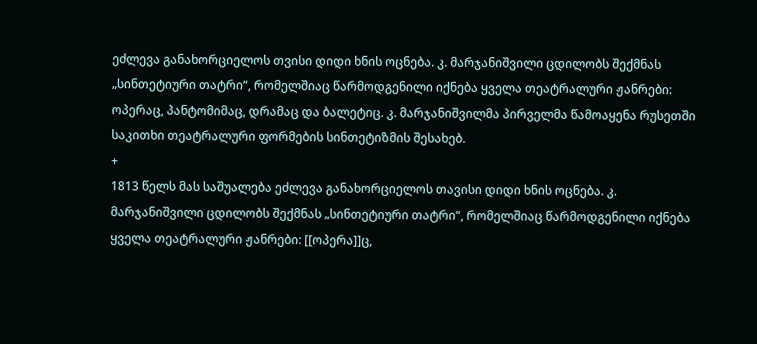ეძლევა განახორციელოს თვისი დიდი ხნის ოცნება. კ. მარჯანიშვილი ცდილობს შექმნას „სინთეტიური თატრი“, რომელშიაც წარმოდგენილი იქნება ყველა თეატრალური ჟანრები: ოპერაც, პანტომიმაც, დრამაც და ბალეტიც. კ. მარჯანიშვილმა პირველმა წამოაყენა რუსეთში საკითხი თეატრალური ფორმების სინთეტიზმის შესახებ.
+
1813 წელს მას საშუალება ეძლევა განახორციელოს თავისი დიდი ხნის ოცნება. კ. მარჯანიშვილი ცდილობს შექმნას „სინთეტიური თატრი“, რომელშიაც წარმოდგენილი იქნება ყველა თეატრალური ჟანრები: [[ოპერა]]ც,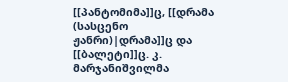[[პანტომიმა]]ც, [[დრამა (სასცენო ჟანრი)|დრამა]]ც და [[ბალეტი]]ც. კ. მარჯანიშვილმა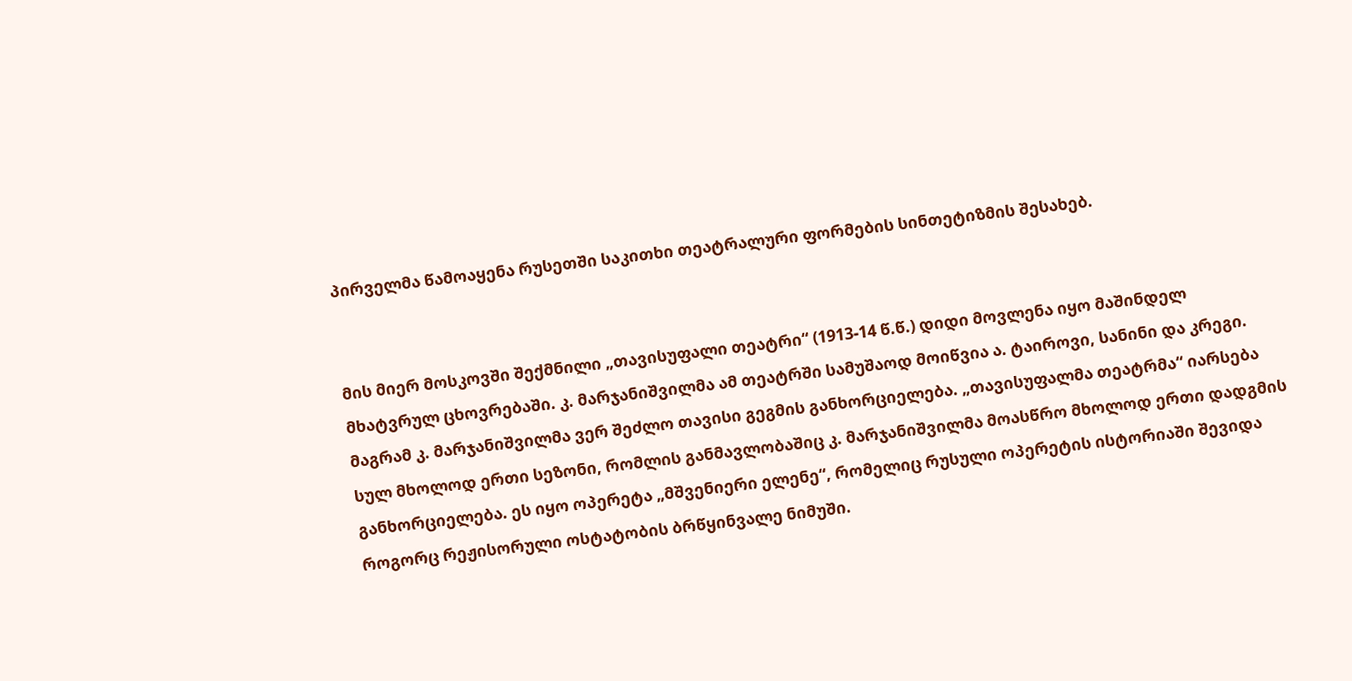პირველმა წამოაყენა რუსეთში საკითხი თეატრალური ფორმების სინთეტიზმის შესახებ.


მის მიერ მოსკოვში შექმნილი „თავისუფალი თეატრი“ (1913-14 წ.წ.) დიდი მოვლენა იყო მაშინდელ მხატვრულ ცხოვრებაში. კ. მარჯანიშვილმა ამ თეატრში სამუშაოდ მოიწვია ა. ტაიროვი, სანინი და კრეგი. მაგრამ კ. მარჯანიშვილმა ვერ შეძლო თავისი გეგმის განხორციელება. „თავისუფალმა თეატრმა“ იარსება სულ მხოლოდ ერთი სეზონი, რომლის განმავლობაშიც კ. მარჯანიშვილმა მოასწრო მხოლოდ ერთი დადგმის განხორციელება. ეს იყო ოპერეტა „მშვენიერი ელენე“, რომელიც რუსული ოპერეტის ისტორიაში შევიდა როგორც რეჟისორული ოსტატობის ბრწყინვალე ნიმუში.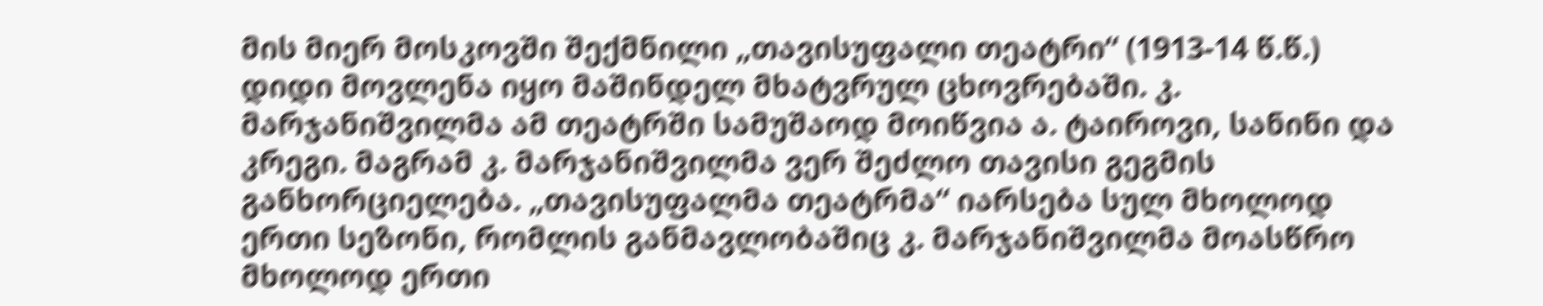მის მიერ მოსკოვში შექმნილი „თავისუფალი თეატრი“ (1913-14 წ.წ.) დიდი მოვლენა იყო მაშინდელ მხატვრულ ცხოვრებაში. კ. მარჯანიშვილმა ამ თეატრში სამუშაოდ მოიწვია ა. ტაიროვი, სანინი და კრეგი. მაგრამ კ. მარჯანიშვილმა ვერ შეძლო თავისი გეგმის განხორციელება. „თავისუფალმა თეატრმა“ იარსება სულ მხოლოდ ერთი სეზონი, რომლის განმავლობაშიც კ. მარჯანიშვილმა მოასწრო მხოლოდ ერთი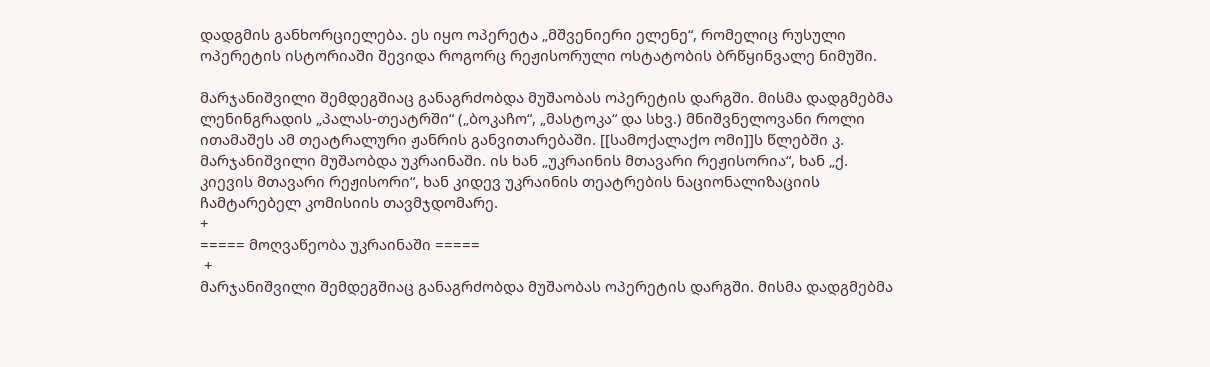დადგმის განხორციელება. ეს იყო ოპერეტა „მშვენიერი ელენე“, რომელიც რუსული ოპერეტის ისტორიაში შევიდა როგორც რეჟისორული ოსტატობის ბრწყინვალე ნიმუში.

მარჯანიშვილი შემდეგშიაც განაგრძობდა მუშაობას ოპერეტის დარგში. მისმა დადგმებმა ლენინგრადის „პალას-თეატრში“ („ბოკაჩო“, „მასტოკა“ და სხვ.) მნიშვნელოვანი როლი ითამაშეს ამ თეატრალური ჟანრის განვითარებაში. [[სამოქალაქო ომი]]ს წლებში კ. მარჯანიშვილი მუშაობდა უკრაინაში. ის ხან „უკრაინის მთავარი რეჟისორია“, ხან „ქ. კიევის მთავარი რეჟისორი“, ხან კიდევ უკრაინის თეატრების ნაციონალიზაციის ჩამტარებელ კომისიის თავმჯდომარე.
+
===== მოღვაწეობა უკრაინაში =====
 +
მარჯანიშვილი შემდეგშიაც განაგრძობდა მუშაობას ოპერეტის დარგში. მისმა დადგმებმა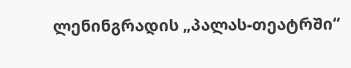ლენინგრადის „პალას-თეატრში“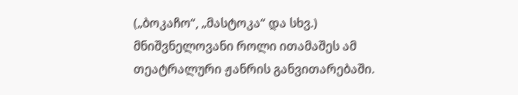(„ბოკაჩო“, „მასტოკა“ და სხვ.) მნიშვნელოვანი როლი ითამაშეს ამ თეატრალური ჟანრის განვითარებაში.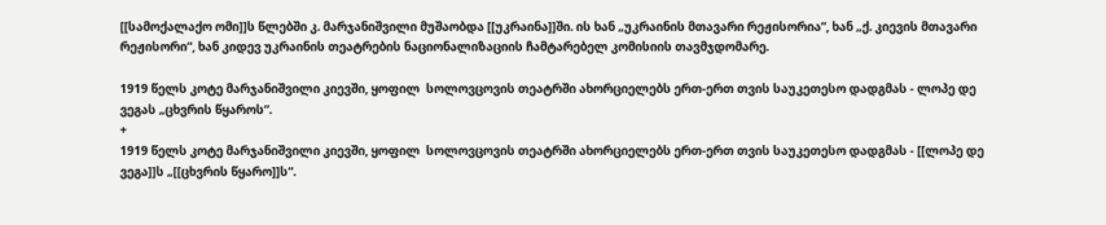[[სამოქალაქო ომი]]ს წლებში კ. მარჯანიშვილი მუშაობდა [[უკრაინა]]ში. ის ხან „უკრაინის მთავარი რეჟისორია“, ხან „ქ. კიევის მთავარი რეჟისორი“, ხან კიდევ უკრაინის თეატრების ნაციონალიზაციის ჩამტარებელ კომისიის თავმჯდომარე.

1919 წელს კოტე მარჯანიშვილი კიევში, ყოფილ  სოლოვცოვის თეატრში ახორციელებს ერთ-ერთ თვის საუკეთესო დადგმას - ლოპე დე ვეგას „ცხვრის წყაროს“.
+
1919 წელს კოტე მარჯანიშვილი კიევში, ყოფილ  სოლოვცოვის თეატრში ახორციელებს ერთ-ერთ თვის საუკეთესო დადგმას - [[ლოპე დე ვეგა]]ს „[[ცხვრის წყარო]]ს“.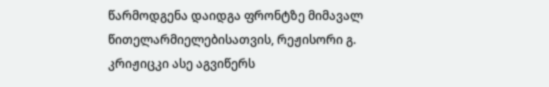წარმოდგენა დაიდგა ფრონტზე მიმავალ წითელარმიელებისათვის, რეჟისორი გ. კრიჟიცკი ასე აგვიწერს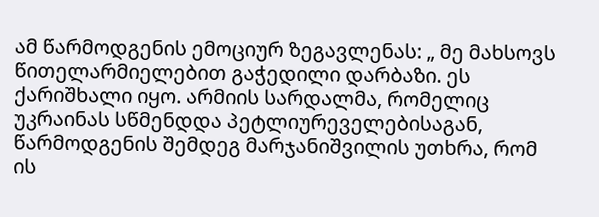ამ წარმოდგენის ემოციურ ზეგავლენას: „ მე მახსოვს წითელარმიელებით გაჭედილი დარბაზი. ეს ქარიშხალი იყო. არმიის სარდალმა, რომელიც უკრაინას სწმენდდა პეტლიურეველებისაგან, წარმოდგენის შემდეგ მარჯანიშვილის უთხრა, რომ ის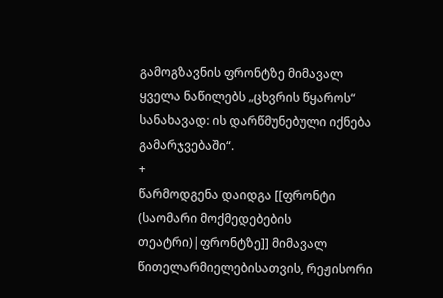გამოგზავნის ფრონტზე მიმავალ ყველა ნაწილებს „ცხვრის წყაროს“ სანახავად: ის დარწმუნებული იქნება გამარჯვებაში“.
+
წარმოდგენა დაიდგა [[ფრონტი (საომარი მოქმედებების თეატრი)|ფრონტზე]] მიმავალ წითელარმიელებისათვის, რეჟისორი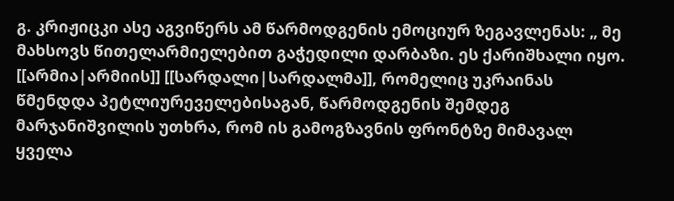გ. კრიჟიცკი ასე აგვიწერს ამ წარმოდგენის ემოციურ ზეგავლენას: „ მე მახსოვს წითელარმიელებით გაჭედილი დარბაზი. ეს ქარიშხალი იყო. [[არმია|არმიის]] [[სარდალი|სარდალმა]], რომელიც უკრაინას წმენდდა პეტლიურეველებისაგან, წარმოდგენის შემდეგ მარჯანიშვილის უთხრა, რომ ის გამოგზავნის ფრონტზე მიმავალ ყველა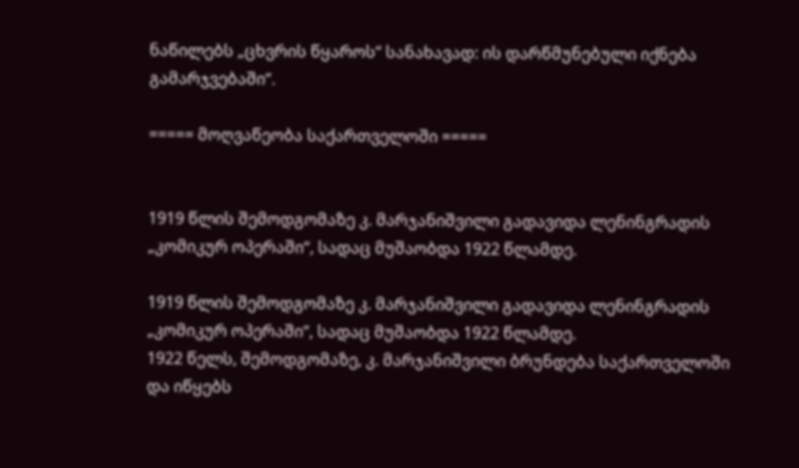ნაწილებს „ცხვრის წყაროს“ სანახავად: ის დარწმუნებული იქნება გამარჯვებაში“.

===== მოღვაწეობა საქართველოში =====


1919 წლის შემოდგომაზე კ. მარჯანიშვილი გადავიდა ლენინგრადის „კომიკურ ოპერაში“, სადაც მუშაობდა 1922 წლამდე.

1919 წლის შემოდგომაზე კ. მარჯანიშვილი გადავიდა ლენინგრადის „კომიკურ ოპერაში“, სადაც მუშაობდა 1922 წლამდე.
1922 წელს, შემოდგომაზე, კ. მარჯანიშვილი ბრუნდება საქართველოში და იწყებს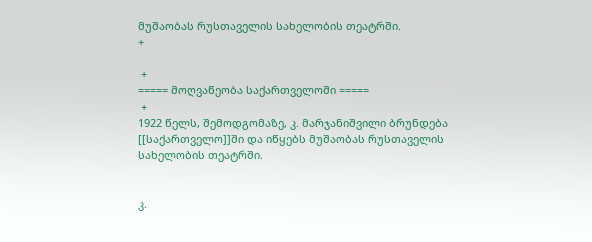მუშაობას რუსთაველის სახელობის თეატრში.
+

 +
===== მოღვაწეობა საქართველოში =====
 +
1922 წელს, შემოდგომაზე, კ. მარჯანიშვილი ბრუნდება [[საქართველო]]ში და იწყებს მუშაობას რუსთაველის სახელობის თეატრში.


კ.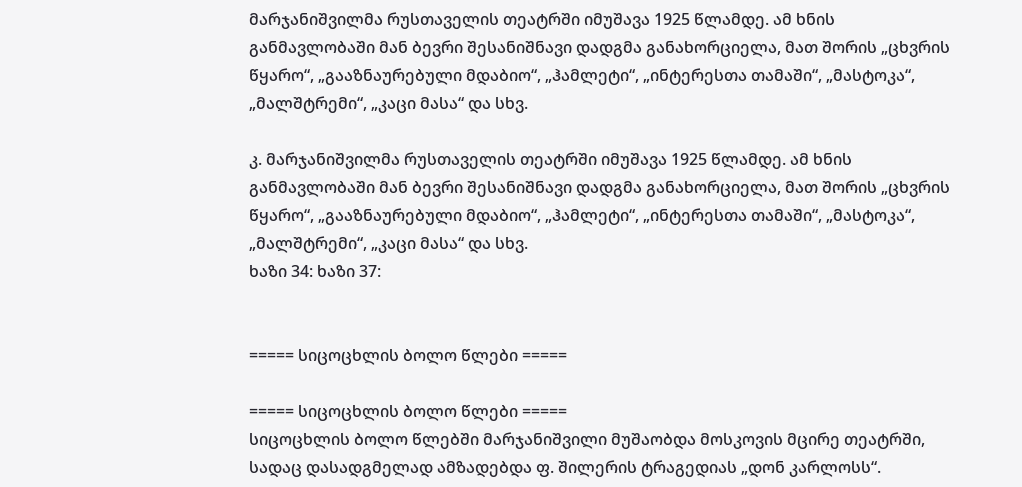მარჯანიშვილმა რუსთაველის თეატრში იმუშავა 1925 წლამდე. ამ ხნის განმავლობაში მან ბევრი შესანიშნავი დადგმა განახორციელა, მათ შორის „ცხვრის წყარო“, „გააზნაურებული მდაბიო“, „ჰამლეტი“, „ინტერესთა თამაში“, „მასტოკა“, „მალშტრემი“, „კაცი მასა“ და სხვ.

კ. მარჯანიშვილმა რუსთაველის თეატრში იმუშავა 1925 წლამდე. ამ ხნის განმავლობაში მან ბევრი შესანიშნავი დადგმა განახორციელა, მათ შორის „ცხვრის წყარო“, „გააზნაურებული მდაბიო“, „ჰამლეტი“, „ინტერესთა თამაში“, „მასტოკა“, „მალშტრემი“, „კაცი მასა“ და სხვ.
ხაზი 34: ხაზი 37:


===== სიცოცხლის ბოლო წლები =====

===== სიცოცხლის ბოლო წლები =====
სიცოცხლის ბოლო წლებში მარჯანიშვილი მუშაობდა მოსკოვის მცირე თეატრში, სადაც დასადგმელად ამზადებდა ფ. შილერის ტრაგედიას „დონ კარლოსს“.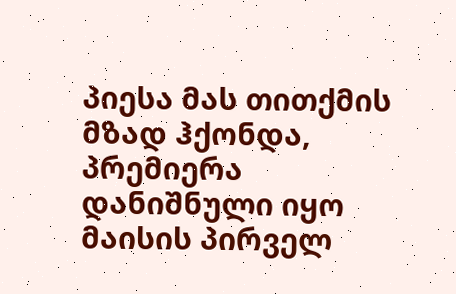პიესა მას თითქმის მზად ჰქონდა, პრემიერა დანიშნული იყო მაისის პირველ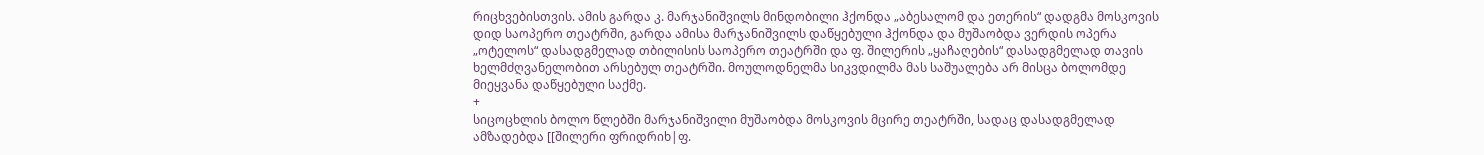რიცხვებისთვის. ამის გარდა კ. მარჯანიშვილს მინდობილი ჰქონდა „აბესალომ და ეთერის“ დადგმა მოსკოვის დიდ საოპერო თეატრში, გარდა ამისა მარჯანიშვილს დაწყებული ჰქონდა და მუშაობდა ვერდის ოპერა „ოტელოს“ დასადგმელად თბილისის საოპერო თეატრში და ფ. შილერის „ყაჩაღების“ დასადგმელად თავის ხელმძღვანელობით არსებულ თეატრში. მოულოდნელმა სიკვდილმა მას საშუალება არ მისცა ბოლომდე მიეყვანა დაწყებული საქმე.
+
სიცოცხლის ბოლო წლებში მარჯანიშვილი მუშაობდა მოსკოვის მცირე თეატრში, სადაც დასადგმელად ამზადებდა [[შილერი ფრიდრიხ|ფ.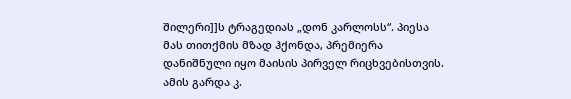შილერი]]ს ტრაგედიას „დონ კარლოსს“. პიესა მას თითქმის მზად ჰქონდა, პრემიერა დანიშნული იყო მაისის პირველ რიცხვებისთვის. ამის გარდა კ.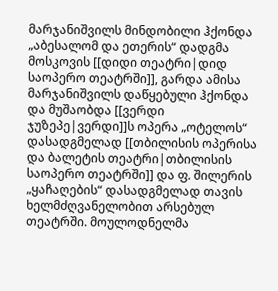მარჯანიშვილს მინდობილი ჰქონდა „აბესალომ და ეთერის“ დადგმა მოსკოვის [[დიდი თეატრი|დიდ საოპერო თეატრში]], გარდა ამისა მარჯანიშვილს დაწყებული ჰქონდა და მუშაობდა [[ვერდი ჯუზეპე|ვერდი]]ს ოპერა „ოტელოს“ დასადგმელად [[თბილისის ოპერისა და ბალეტის თეატრი|თბილისის საოპერო თეატრში]] და ფ. შილერის „ყაჩაღების“ დასადგმელად თავის ხელმძღვანელობით არსებულ თეატრში. მოულოდნელმა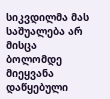სიკვდილმა მას საშუალება არ მისცა ბოლომდე მიეყვანა დაწყებული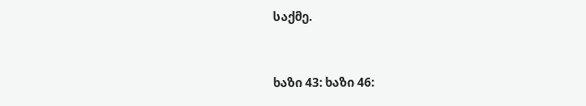საქმე.


ხაზი 43: ხაზი 46: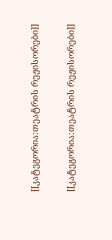[[კატეგორია:თეატრის რეჟისორები]]

[[კატეგორია:თეატრის რეჟისორები]]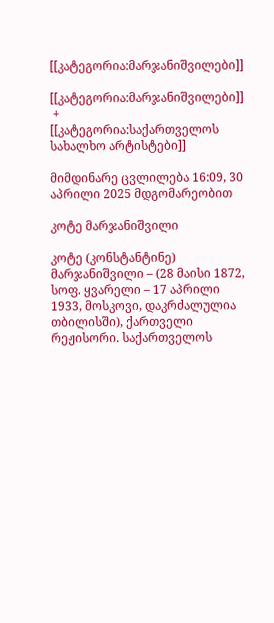[[კატეგორია:მარჯანიშვილები]]

[[კატეგორია:მარჯანიშვილები]]
 +
[[კატეგორია:საქართველოს სახალხო არტისტები]]

მიმდინარე ცვლილება 16:09, 30 აპრილი 2025 მდგომარეობით

კოტე მარჯანიშვილი

კოტე (კონსტანტინე) მარჯანიშვილი – (28 მაისი 1872, სოფ. ყვარელი – 17 აპრილი 1933, მოსკოვი, დაკრძალულია თბილისში), ქართველი რეჟისორი. საქართველოს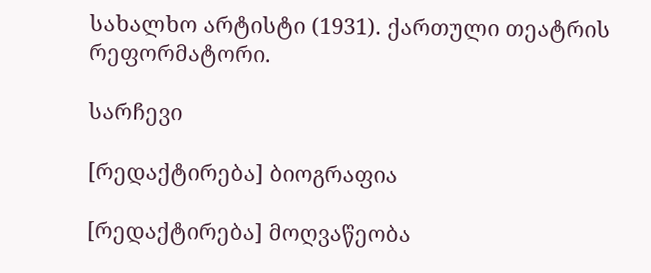სახალხო არტისტი (1931). ქართული თეატრის რეფორმატორი.

სარჩევი

[რედაქტირება] ბიოგრაფია

[რედაქტირება] მოღვაწეობა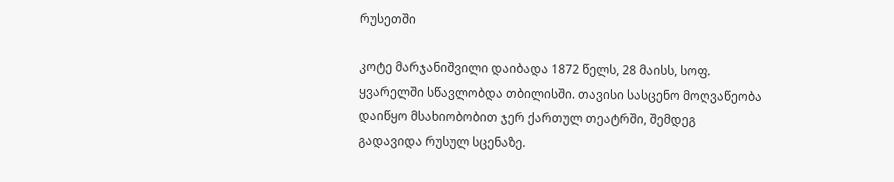რუსეთში

კოტე მარჯანიშვილი დაიბადა 1872 წელს, 28 მაისს, სოფ. ყვარელში სწავლობდა თბილისში. თავისი სასცენო მოღვაწეობა დაიწყო მსახიობობით ჯერ ქართულ თეატრში, შემდეგ გადავიდა რუსულ სცენაზე.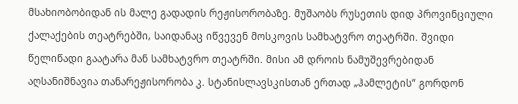მსახიობობიდან ის მალე გადადის რეჟისორობაზე. მუშაობს რუსეთის დიდ პროვინციული ქალაქების თეატრებში, საიდანაც იწვევენ მოსკოვის სამხატვრო თეატრში. შვიდი წელიწადი გაატარა მან სამხატვრო თეატრში. მისი ამ დროის ნამუშევრებიდან აღსანიშნავია თანარეჟისორობა კ. სტანისლავსკისთან ერთად „ჰამლეტის“ გორდონ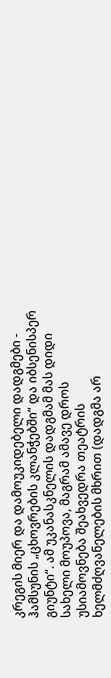კრეგის მიერ და დამოუკიდებელი დადგმები - ჰამსუნის „ცხოვრების კლანჭებში“ და იბსენისპერ გიუნტი“. ამ უკანასკნელის დადგმამ მას დიდი სახელი მოუპოვა, მაგრამ ამავე დროს უსიამოვნება შეახვედრა თეატრის ხელმძღვანელების მხრით (დადგმა არ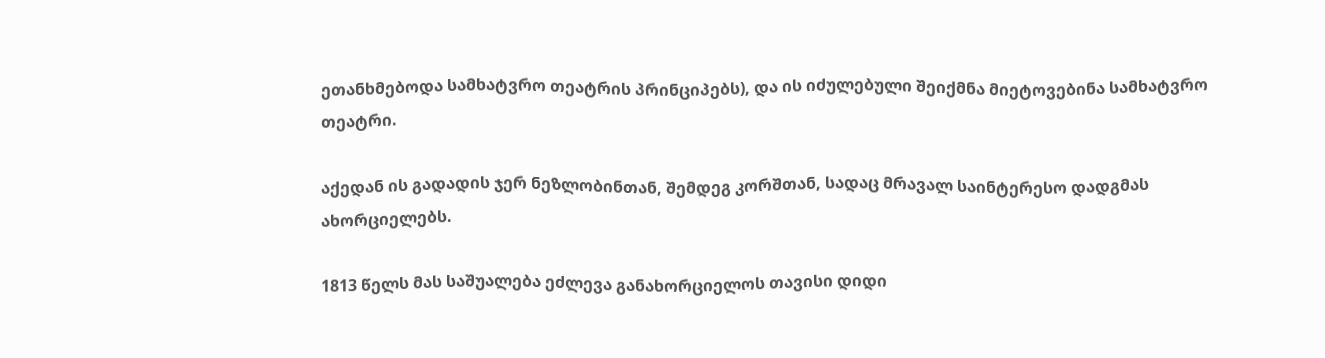ეთანხმებოდა სამხატვრო თეატრის პრინციპებს), და ის იძულებული შეიქმნა მიეტოვებინა სამხატვრო თეატრი.

აქედან ის გადადის ჯერ ნეზლობინთან, შემდეგ კორშთან, სადაც მრავალ საინტერესო დადგმას ახორციელებს.

1813 წელს მას საშუალება ეძლევა განახორციელოს თავისი დიდი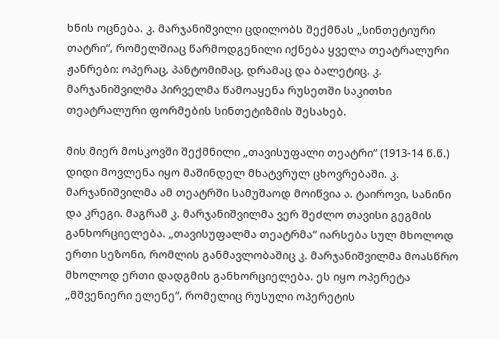ხნის ოცნება. კ. მარჯანიშვილი ცდილობს შექმნას „სინთეტიური თატრი“, რომელშიაც წარმოდგენილი იქნება ყველა თეატრალური ჟანრები: ოპერაც, პანტომიმაც, დრამაც და ბალეტიც. კ. მარჯანიშვილმა პირველმა წამოაყენა რუსეთში საკითხი თეატრალური ფორმების სინთეტიზმის შესახებ.

მის მიერ მოსკოვში შექმნილი „თავისუფალი თეატრი“ (1913-14 წ.წ.) დიდი მოვლენა იყო მაშინდელ მხატვრულ ცხოვრებაში. კ. მარჯანიშვილმა ამ თეატრში სამუშაოდ მოიწვია ა. ტაიროვი, სანინი და კრეგი. მაგრამ კ. მარჯანიშვილმა ვერ შეძლო თავისი გეგმის განხორციელება. „თავისუფალმა თეატრმა“ იარსება სულ მხოლოდ ერთი სეზონი, რომლის განმავლობაშიც კ. მარჯანიშვილმა მოასწრო მხოლოდ ერთი დადგმის განხორციელება. ეს იყო ოპერეტა „მშვენიერი ელენე“, რომელიც რუსული ოპერეტის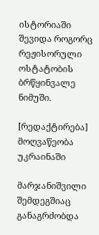ისტორიაში შევიდა როგორც რეჟისორული ოსტატობის ბრწყინვალე ნიმუში.

[რედაქტირება] მოღვაწეობა უკრაინაში

მარჯანიშვილი შემდეგშიაც განაგრძობდა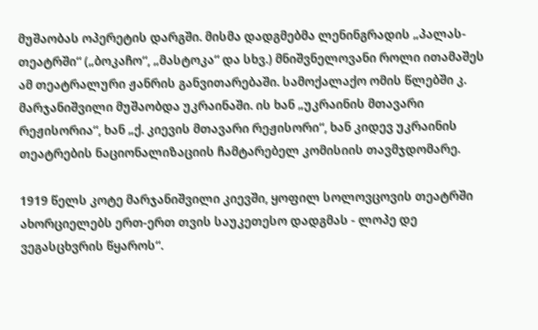მუშაობას ოპერეტის დარგში. მისმა დადგმებმა ლენინგრადის „პალას-თეატრში“ („ბოკაჩო“, „მასტოკა“ და სხვ.) მნიშვნელოვანი როლი ითამაშეს ამ თეატრალური ჟანრის განვითარებაში. სამოქალაქო ომის წლებში კ. მარჯანიშვილი მუშაობდა უკრაინაში. ის ხან „უკრაინის მთავარი რეჟისორია“, ხან „ქ. კიევის მთავარი რეჟისორი“, ხან კიდევ უკრაინის თეატრების ნაციონალიზაციის ჩამტარებელ კომისიის თავმჯდომარე.

1919 წელს კოტე მარჯანიშვილი კიევში, ყოფილ სოლოვცოვის თეატრში ახორციელებს ერთ-ერთ თვის საუკეთესო დადგმას - ლოპე დე ვეგასცხვრის წყაროს“.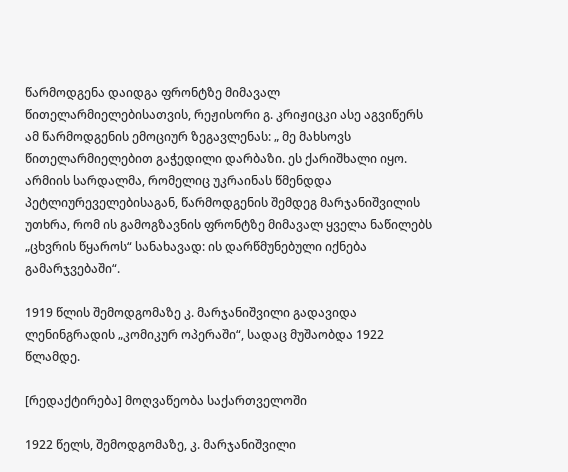წარმოდგენა დაიდგა ფრონტზე მიმავალ წითელარმიელებისათვის, რეჟისორი გ. კრიჟიცკი ასე აგვიწერს ამ წარმოდგენის ემოციურ ზეგავლენას: „ მე მახსოვს წითელარმიელებით გაჭედილი დარბაზი. ეს ქარიშხალი იყო. არმიის სარდალმა, რომელიც უკრაინას წმენდდა პეტლიურეველებისაგან, წარმოდგენის შემდეგ მარჯანიშვილის უთხრა, რომ ის გამოგზავნის ფრონტზე მიმავალ ყველა ნაწილებს „ცხვრის წყაროს“ სანახავად: ის დარწმუნებული იქნება გამარჯვებაში“.

1919 წლის შემოდგომაზე კ. მარჯანიშვილი გადავიდა ლენინგრადის „კომიკურ ოპერაში“, სადაც მუშაობდა 1922 წლამდე.

[რედაქტირება] მოღვაწეობა საქართველოში

1922 წელს, შემოდგომაზე, კ. მარჯანიშვილი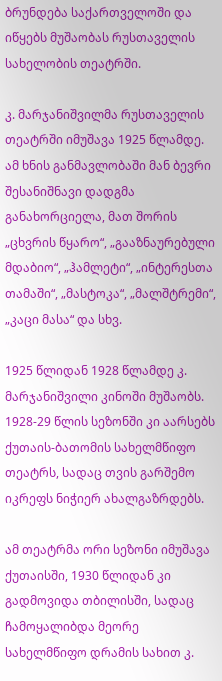ბრუნდება საქართველოში და იწყებს მუშაობას რუსთაველის სახელობის თეატრში.

კ. მარჯანიშვილმა რუსთაველის თეატრში იმუშავა 1925 წლამდე. ამ ხნის განმავლობაში მან ბევრი შესანიშნავი დადგმა განახორციელა, მათ შორის „ცხვრის წყარო“, „გააზნაურებული მდაბიო“, „ჰამლეტი“, „ინტერესთა თამაში“, „მასტოკა“, „მალშტრემი“, „კაცი მასა“ და სხვ.

1925 წლიდან 1928 წლამდე კ. მარჯანიშვილი კინოში მუშაობს. 1928-29 წლის სეზონში კი აარსებს ქუთაის-ბათომის სახელმწიფო თეატრს, სადაც თვის გარშემო იკრეფს ნიჭიერ ახალგაზრდებს.

ამ თეატრმა ორი სეზონი იმუშავა ქუთაისში, 1930 წლიდან კი გადმოვიდა თბილისში, სადაც ჩამოყალიბდა მეორე სახელმწიფო დრამის სახით კ.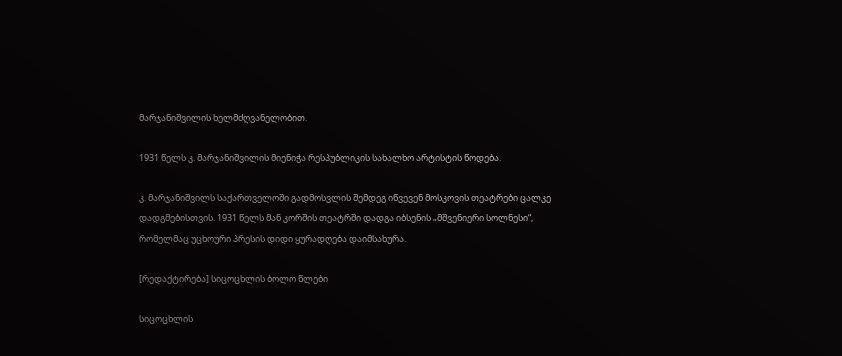მარჯანიშვილის ხელმძღვანელობით.

1931 წელს კ. მარჯანიშვილის მიენიჭა რესპუბლიკის სახალხო არტისტის წოდება.

კ. მარჯანიშვილს საქართველოში გადმოსვლის შემდეგ იწვევენ მოსკოვის თეატრები ცალკე დადგმებისთვის. 1931 წელს მან კორშის თეატრში დადგა იბსენის „მშვენიერი სოლნესი“, რომელმაც უცხოური პრესის დიდი ყურადღება დაიმსახურა.

[რედაქტირება] სიცოცხლის ბოლო წლები

სიცოცხლის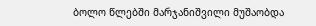ბოლო წლებში მარჯანიშვილი მუშაობდა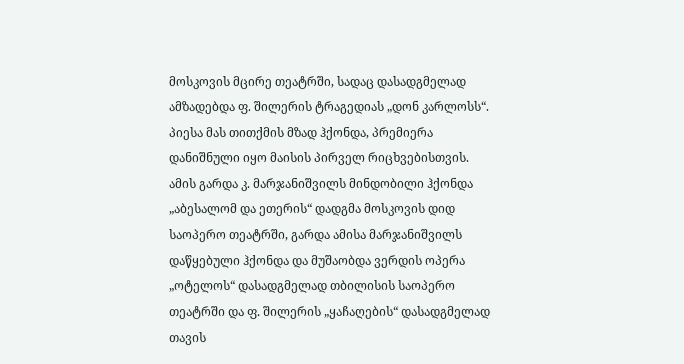მოსკოვის მცირე თეატრში, სადაც დასადგმელად ამზადებდა ფ. შილერის ტრაგედიას „დონ კარლოსს“. პიესა მას თითქმის მზად ჰქონდა, პრემიერა დანიშნული იყო მაისის პირველ რიცხვებისთვის. ამის გარდა კ. მარჯანიშვილს მინდობილი ჰქონდა „აბესალომ და ეთერის“ დადგმა მოსკოვის დიდ საოპერო თეატრში, გარდა ამისა მარჯანიშვილს დაწყებული ჰქონდა და მუშაობდა ვერდის ოპერა „ოტელოს“ დასადგმელად თბილისის საოპერო თეატრში და ფ. შილერის „ყაჩაღების“ დასადგმელად თავის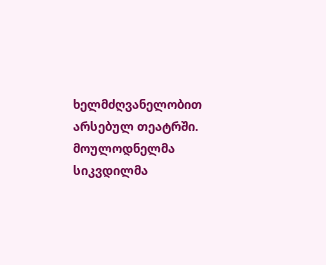ხელმძღვანელობით არსებულ თეატრში. მოულოდნელმა სიკვდილმა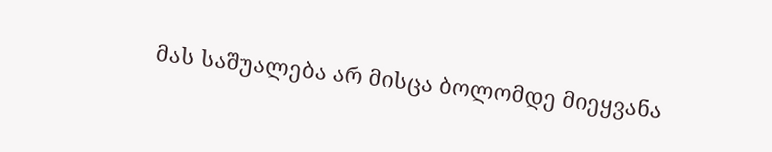მას საშუალება არ მისცა ბოლომდე მიეყვანა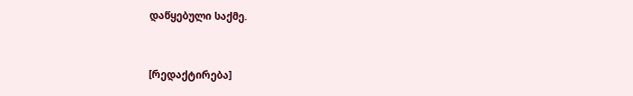დაწყებული საქმე.


[რედაქტირება]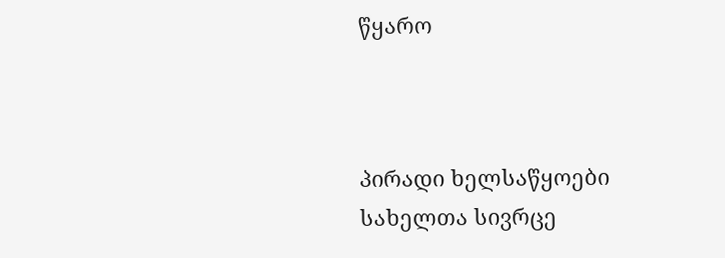წყარო



პირადი ხელსაწყოები
სახელთა სივრცე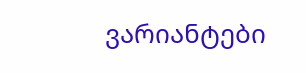ვარიანტები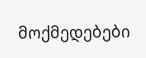მოქმედებები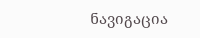ნავიგაცია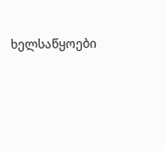ხელსაწყოები